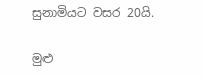සුනාමියට වසර 20යි.

මුළු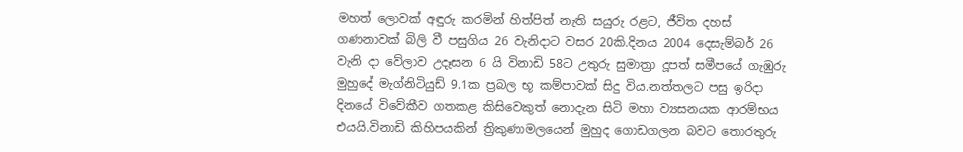මහත් ලොවක් අඳුරු කරමින් හිත්පිත් නැති සයුරු රළට, ජීවිත දහස් ගණනාවක් බිලි වී පසුගිය 26 වැනිදාට වසර 20කි.දිනය 2004 දෙසැම්බර් 26 වැනි දා වේලාව උදෑසන 6 යි විනාඩි 58ට උතුරු සුමාත්‍රා දූපත් සමීපයේ ගැඹුරු මුහුදේ මැග්නිටියුඩ් 9.1ක ප්‍රබල භූ කම්පාවක් සිදු විය.නත්තලට පසු ඉරිදා දිනයේ විවේකීව ගතකළ කිසිවෙකුත් නොදැන සිටි මහා ව්‍යසනයක ආරම්භය එයයි.විනාඩි කිහිපයකින් ත්‍රිකුණාමලයෙන් මුහුද ගොඩගලන බවට තොරතුරු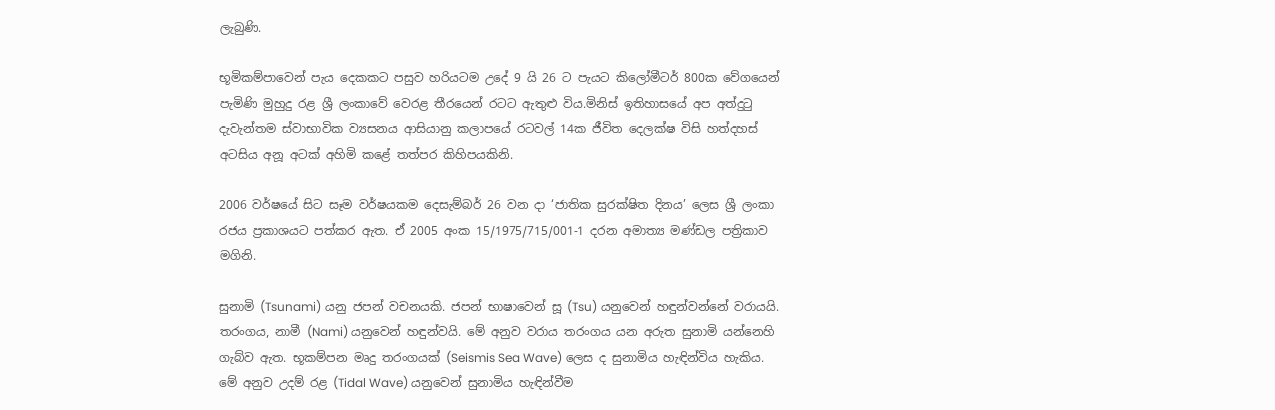ලැබුණි.

භූමිකම්පාවෙන් පැය දෙකකට පසුව හරියටම උදේ 9 යි 26 ට පැයට කිලෝමීටර් 800ක වේගයෙන් පැමිණි මුහුදු රළ ශ්‍රී ලංකාවේ වෙරළ තීරයෙන් රටට ඇතුළු විය.මිනිස් ඉතිහාසයේ අප අත්දුටු දැවැන්තම ස්වාභාවික ව්‍යසනය ආසියානු කලාපයේ රටවල් 14ක ජීවිත දෙලක්ෂ විසි හත්දහස් අටසිය අනූ අටක් අහිමි කළේ තත්පර කිහිපයකිනි.

2006 වර්ෂයේ සිට සෑම වර්ෂයකම දෙසැම්බර් 26 වන දා ‘ජාතික සුරක්ෂිත දිනය’ ලෙස ශ්‍රී ලංකා රජය ප්‍රකාශයට පත්කර ඇත. ඒ 2005 අංක 15/1975/715/001-1 දරන අමාත්‍ය මණ්ඩල පත්‍රිකාව මගිනි.

සුනාමි (Tsunami) යනු ජපන් වචනයකි. ජපන් භාෂාවෙන් සූ (Tsu) යනුවෙන් හඳුන්වන්නේ වරායයි. තරංගය, නාමී (Nami) යනුවෙන් හඳුන්වයි. මේ අනුව වරාය තරංගය යන අරුත සුනාමි යන්නෙහි ගැබ්ව ඇත. භූකම්පන මෘදු තරංගයක් (Seismis Sea Wave) ලෙස ද සුනාමිය හැඳින්විය හැකිය. මේ අනුව උදම් රළ (Tidal Wave) යනුවෙන් සුනාමිය හැඳින්වීම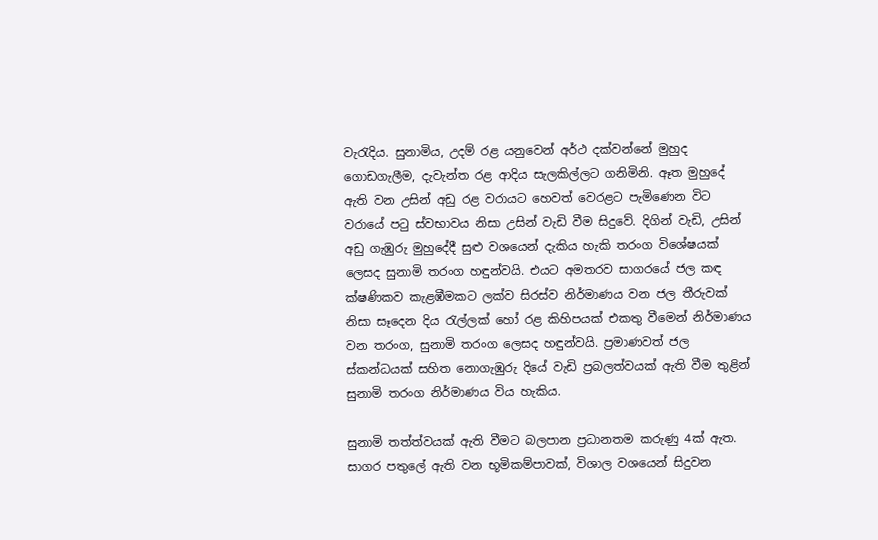වැරැදිය. සුනාමිය, උදම් රළ යනුවෙන් අර්ථ දක්වන්නේ මුහුද ගොඩගැලීම, දැවැන්ත රළ ආදිය සැලකිල්ලට ගනිමිනි. ඈත මුහුදේ ඇති වන උසින් අඩු රළ වරායට හෙවත් වෙරළට පැමිණෙන විට වරායේ පටු ස්වභාවය නිසා උසින් වැඩි වීම සිදුවේ. දිගින් වැඩි, උසින් අඩු ගැඹුරු මුහුදේදී සුළු වශයෙන් දැකිය හැකි තරංග විශේෂයක් ලෙසද සුනාමි තරංග හඳුන්වයි. එයට අමතරව සාගරයේ ජල කඳ ක්ෂණිකව කැළඹීමකට ලක්ව සිරස්ව නිර්මාණය වන ජල තීරුවක් නිසා සෑදෙන දිය රැල්ලක් හෝ රළ කිහිපයක් එකතු වීමෙන් නිර්මාණය වන තරංග, සුනාමි තරංග ලෙසද හඳුන්වයි. ප්‍රමාණවත් ජල ස්කන්ධයක් සහිත නොගැඹුරු දියේ වැඩි ප්‍රබලත්වයක් ඇති වීම තුළින් සුනාමි තරංග නිර්මාණය විය හැකිය.

සුනාමි තත්ත්වයක් ඇති වීමට බලපාන ප්‍රධානතම කරුණු 4ක් ඇත. සාගර පතුලේ ඇති වන භූමිකම්පාවක්, විශාල වශයෙන් සිදුවන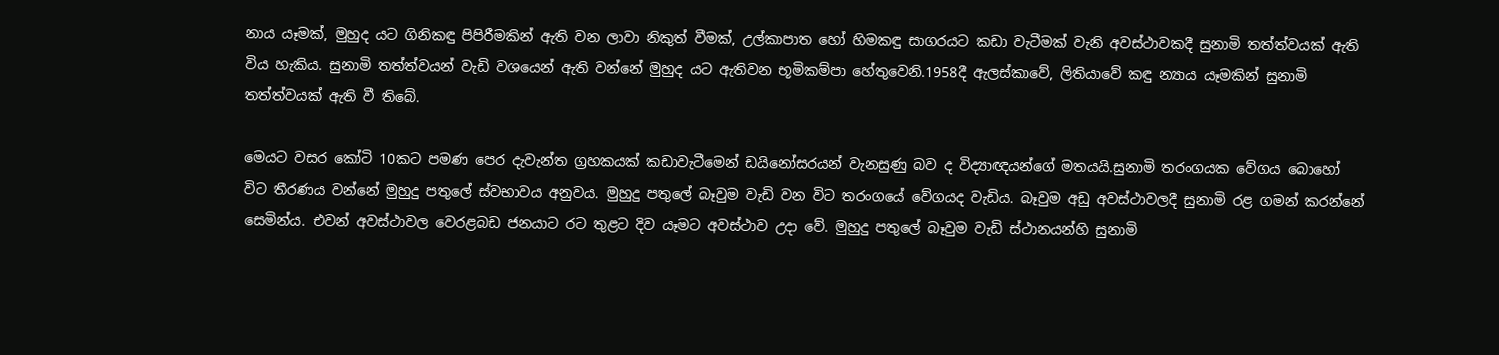නාය යෑමක්, මුහුද යට ගිනිකඳු පිපිරීමකින් ඇති වන ලාවා නිකුත් වීමක්, උල්කාපාත හෝ හිමකඳු සාගරයට කඩා වැටීමක් වැනි අවස්ථාවකදී සුනාමි තත්ත්වයක් ඇති විය හැකිය. සුනාමි තත්ත්වයන් වැඩි වශයෙන් ඇති වන්නේ මුහුද යට ඇතිවන භූමිකම්පා හේතුවෙනි.1958දී ඇලස්කාවේ, ලිතියාවේ කඳු න්‍යාය යෑමකින් සුනාමි තත්ත්වයක් ඇති වී තිබේ.

මෙයට වසර කෝටි 10කට පමණ පෙර දැවැන්ත ග්‍රහකයක් කඩාවැටීමෙන් ඩයිනෝසරයන් වැනසුණු බව ද විද්‍යාඥයන්ගේ මතයයි.සුනාමි තරංගයක වේගය බොහෝ විට තීරණය වන්නේ මුහුදු පතුලේ ස්වභාවය අනුවය. මුහුදු පතුලේ බෑවුම වැඩි වන විට තරංගයේ වේගයද වැඩිය. බෑවුම අඩු අවස්ථාවලදී සුනාමි රළ ගමන් කරන්නේ සෙමින්ය. එවන් අවස්ථාවල වෙරළබඩ ජනයාට රට තුළට දිව යෑමට අවස්ථාව උදා වේ. මුහුදු පතුලේ බෑවුම වැඩි ස්ථානයන්හි සුනාමි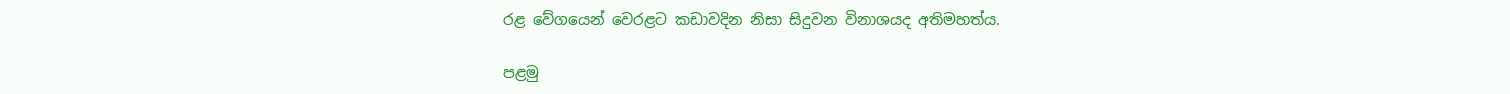රළ වේගයෙන් වෙරළට කඩාවදින නිසා සිදුවන විනාශයද අතිමහත්ය.

පළමු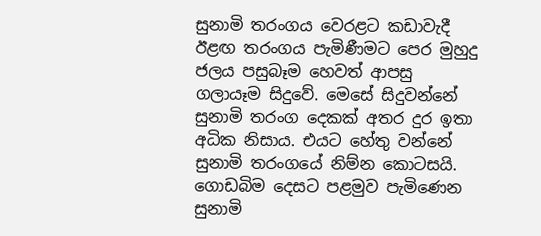සුනාමි තරංගය වෙරළට කඩාවැදී ඊළඟ තරංගය පැමිණීමට පෙර මුහුදු ජලය පසුබෑම හෙවත් ආපසු ගලායෑම සිදුවේ. මෙසේ සිදුවන්නේ සුනාමි තරංග දෙකක් අතර දුර ඉතා අධික නිසාය. එයට හේතු වන්නේ සුනාමි තරංගයේ නිම්න කොටසයි. ගොඩබිම දෙසට පළමුව පැමිණෙන සුනාමි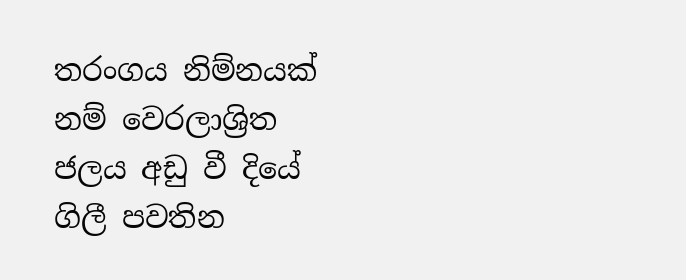තරංගය නිම්නයක් නම් වෙරලාශ්‍රිත ජලය අඩු වී දියේ ගිලී පවතින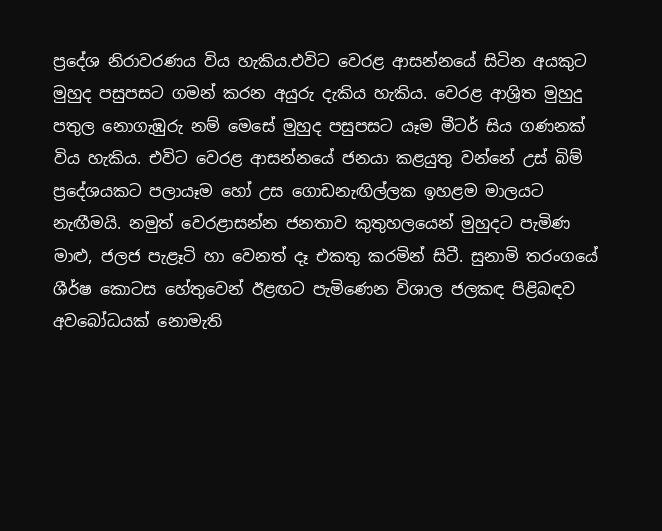ප්‍රදේශ නිරාවරණය විය හැකිය.එවිට වෙරළ ආසන්නයේ සිටින අයකුට මුහුද පසුපසට ගමන් කරන අයුරු දැකිය හැකිය. වෙරළ ආශ්‍රිත මුහුදු පතුල නොගැඹුරු නම් මෙසේ මුහුද පසුපසට යෑම මීටර් සිය ගණනක් විය හැකිය. එවිට වෙරළ ආසන්නයේ ජනයා කළයුතු වන්නේ උස් බිම් ප්‍රදේශයකට පලායෑම හෝ උස ගොඩනැඟිල්ලක ඉහළම මාලයට නැඟීමයි. නමුත් වෙරළාසන්න ජනතාව කුතුහලයෙන් මුහුදට පැමිණ මාළු, ජලජ පැළෑටි හා වෙනත් දෑ එකතු කරමින් සිටී. සුනාමි තරංගයේ ශීර්ෂ කොටස හේතුවෙන් ඊළඟට පැමිණෙන විශාල ජලකඳ පිළිබඳව අවබෝධයක් නොමැති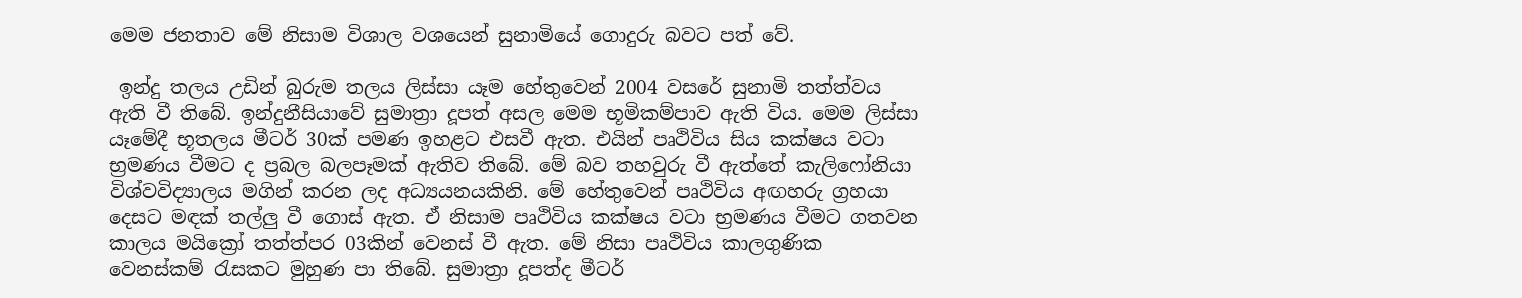මෙම ජනතාව මේ නිසාම විශාල වශයෙන් සුනාමියේ ගොදුරු බවට පත් වේ.

 ඉන්දු තලය උඩින් බුරුම තලය ලිස්සා යෑම හේතුවෙන් 2004 වසරේ සුනාමි තත්ත්වය ඇති වී තිබේ. ඉන්දුනීසියාවේ සුමාත්‍රා දූපත් අසල මෙම භූමිකම්පාව ඇති විය. මෙම ලිස්සා යෑමේදී භූතලය මීටර් 30ක් පමණ ඉහළට එසවී ඇත. එයින් පෘථිවිය සිය කක්ෂය වටා භ්‍රමණය වීමට ද ප්‍රබල බලපෑමක් ඇතිව තිබේ. මේ බව තහවුරු වී ඇත්තේ කැලිෆෝනියා විශ්වවිද්‍යාලය මගින් කරන ලද අධ්‍යයනයකිනි. මේ හේතුවෙන් පෘථිවිය අඟහරු ග්‍රහයා දෙසට මඳක් තල්ලු වී ගොස් ඇත. ඒ නිසාම පෘථිවිය කක්ෂය වටා භ්‍රමණය වීමට ගතවන කාලය මයික්‍රෝ තත්ත්පර 03කින් වෙනස් වී ඇත. මේ නිසා පෘථිවිය කාලගුණික වෙනස්කම් රැසකට මුහුණ පා තිබේ. සුමාත්‍රා දූපත්ද මීටර්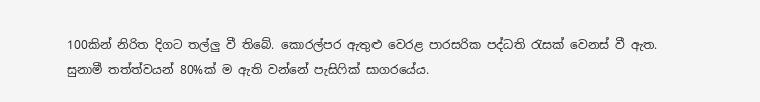100කින් නිරිත දිගට තල්ලු වී තිබේ. කොරල්පර ඇතුළු වෙරළ පාරසරික පද්ධති රැසක් වෙනස් වී ඇත. සුනාමී තත්ත්වයන් 80%ක් ම ඇති වන්නේ පැසිෆික් සාගරයේය.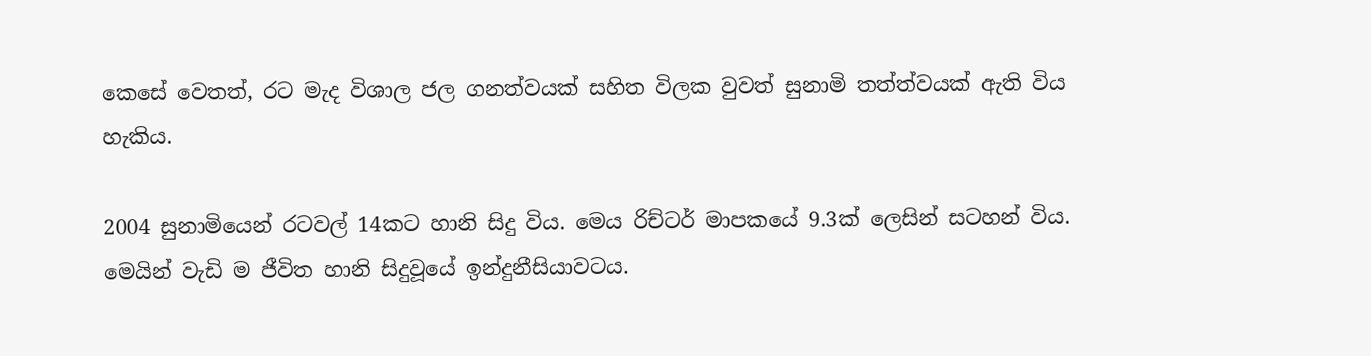කෙසේ වෙතත්, රට මැද විශාල ජල ගනත්වයක් සහිත විලක වුවත් සුනාමි තත්ත්වයක් ඇති විය හැකිය.

2004 සුනාමියෙන් රටවල් 14කට හානි සිදු විය. මෙය රිච්ටර් මාපකයේ 9.3ක් ලෙසින් සටහන් විය. මෙයින් වැඩි ම ජීවිත හානි සිදුවූයේ ඉන්දුනීසියාවටය.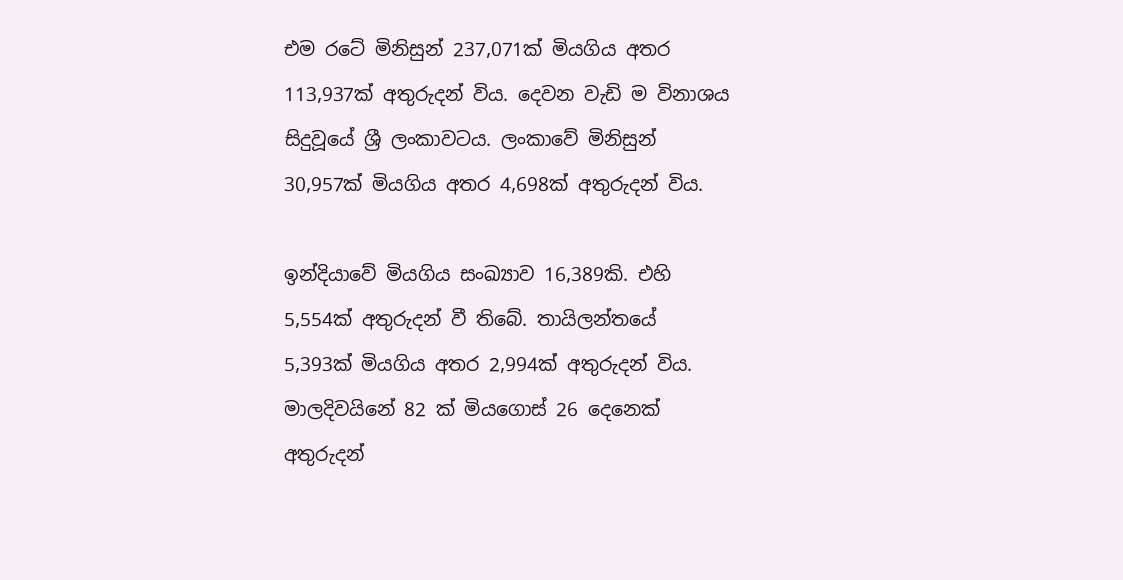එම රටේ මිනිසුන් 237,071ක් මියගිය අතර 113,937ක් අතුරුදන් විය. දෙවන වැඩි ම විනාශය සිදුවූයේ ශ්‍රී ලංකාවටය. ලංකාවේ මිනිසුන් 30,957ක් මියගිය අතර 4,698ක් අතුරුදන් විය.

ඉන්දියාවේ මියගිය සංඛ්‍යාව 16,389කි. එහි 5,554ක් අතුරුදන් වී තිබේ. තායිලන්තයේ 5,393ක් මියගිය අතර 2,994ක් අතුරුදන් විය. මාලදිවයිනේ 82 ක් මියගොස් 26 දෙනෙක් අතුරුදන්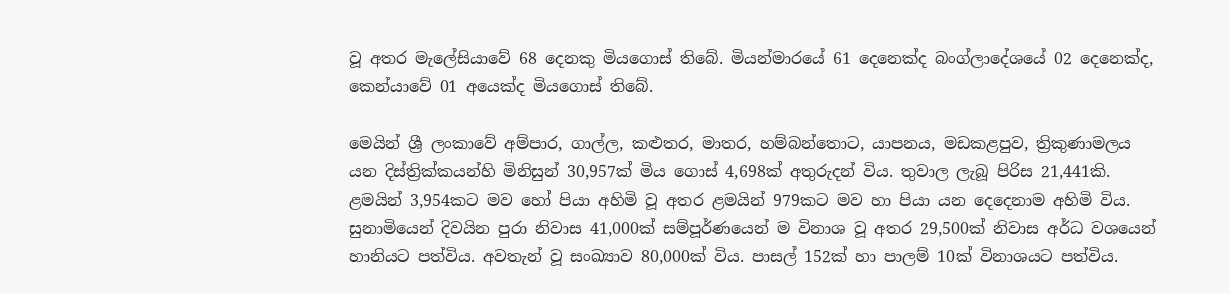වූ අතර මැලේසියාවේ 68 දෙනකු මියගොස් තිබේ. මියන්මාරයේ 61 දෙනෙක්ද බංග්ලාදේශයේ 02 දෙනෙක්ද, කෙන්යාවේ 01 අයෙක්ද මියගොස් තිබේ.

මෙයින් ශ්‍රී ලංකාවේ අම්පාර, ගාල්ල, කළුතර, මාතර, හම්බන්තොට, යාපනය, මඩකළපුව, ත්‍රිකුණාමලය යන දිස්ත්‍රික්කයන්හි මිනිසුන් 30,957ක් මිය ගොස් 4,698ක් අතුරුදන් විය. තුවාල ලැබූ පිරිස 21,441කි. ළමයින් 3,954කට මව හෝ පියා අහිමි වූ අතර ළමයින් 979කට මව හා පියා යන දෙදෙනාම අහිමි විය. සුනාමියෙන් දිවයින පුරා නිවාස 41,000ක් සම්පූර්ණයෙන් ම විනාශ වූ අතර 29,500ක් නිවාස අර්ධ වශයෙන් හානියට පත්විය. අවතැන් වූ සංඛ්‍යාව 80,000ක් විය. පාසල් 152ක් හා පාලම් 10ක් විනාශයට පත්විය.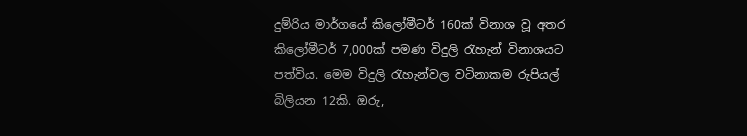දුම්රිය මාර්ගයේ කිලෝමීටර් 160ක් විනාශ වූ අතර කිලෝමීටර් 7,000ක් පමණ විදුලි රැහැන් විනාශයට පත්විය. මෙම විදුලි රැහැන්වල වටිනාකම රුපියල් බිලියන 12කි. ඔරු,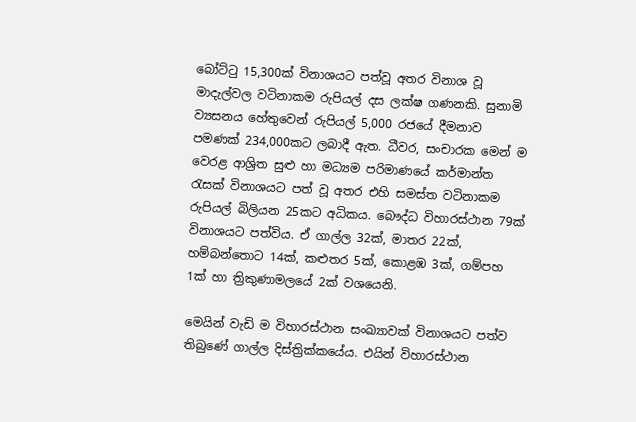බෝට්ටු 15,300ක් විනාශයට පත්වූ අතර විනාශ වූ මාදැල්වල වටිනාකම රුපියල් දස ලක්ෂ ගණනකි. සුනාමි ව්‍යසනය හේතුවෙන් රුපියල් 5,000 රජයේ දීමනාව පමණක් 234,000කට ලබාදී ඇත. ධීවර, සංචාරක මෙන් ම වෙරළ ආශ්‍රිත සුළු හා මධ්‍යම පරිමාණයේ කර්මාන්ත රැසක් විනාශයට පත් වූ අතර එහි සමස්ත වටිනාකම රුපියල් බිලියන 25කට අධිකය. බෞද්ධ විහාරස්ථාන 79ක් විනාශයට පත්විය. ඒ ගාල්ල 32ක්, මාතර 22ක්, හම්බන්තොට 14ක්, කළුතර 5ක්, කොළඹ 3ක්, ගම්පහ 1ක් හා ත්‍රිකුණාමලයේ 2ක් වශයෙනි.

මෙයින් වැඩි ම විහාරස්ථාන සංඛ්‍යාවක් විනාශයට පත්ව තිබුණේ ගාල්ල දිස්ත්‍රික්කයේය. එයින් විහාරස්ථාන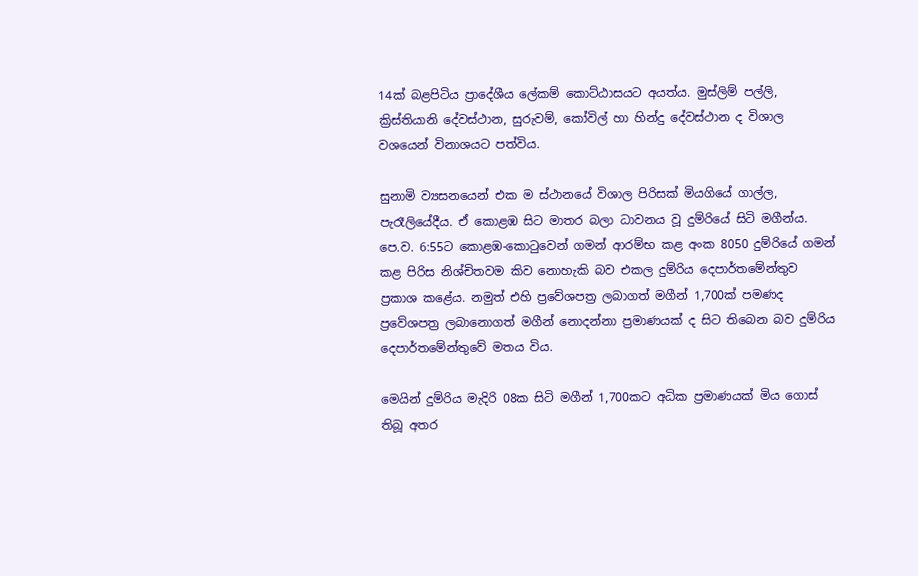14ක් බළපිටිය ප්‍රාදේශීය ලේකම් කොට්ඨාසයට අයත්ය. මුස්ලිම් පල්ලි, ක්‍රිස්තියානි දේවස්ථාන, සුරුවම්, කෝවිල් හා හින්දු දේවස්ථාන ද විශාල වශයෙන් විනාශයට පත්විය.

සුනාමි ව්‍යසනයෙන් එක ම ස්ථානයේ විශාල පිරිසක් මියගියේ ගාල්ල, පැරෑලියේදීය. ඒ කොළඹ සිට මාතර බලා ධාවනය වූ දුම්රියේ සිටි මගීන්ය. පෙ.ව. 6:55ට කොළඹ-කොටුවෙන් ගමන් ආරම්භ කළ අංක 8050 දුම්රියේ ගමන් කළ පිරිස නිශ්චිතවම කිව නොහැකි බව එකල දුම්රිය දෙපාර්තමේන්තුව ප්‍රකාශ කළේය. නමුත් එහි ප්‍රවේශපත්‍ර ලබාගත් මගීන් 1,700ක් පමණද ප්‍රවේශපත්‍ර ලබානොගත් මගීන් නොදන්නා ප්‍රමාණයක් ද සිට තිබෙන බව දුම්රිය දෙපාර්තමේන්තුවේ මතය විය.

මෙයින් දුම්රිය මැදිරි 08ක සිටි මගීන් 1,700කට අධික ප්‍රමාණයක් මිය ගොස් තිබූ අතර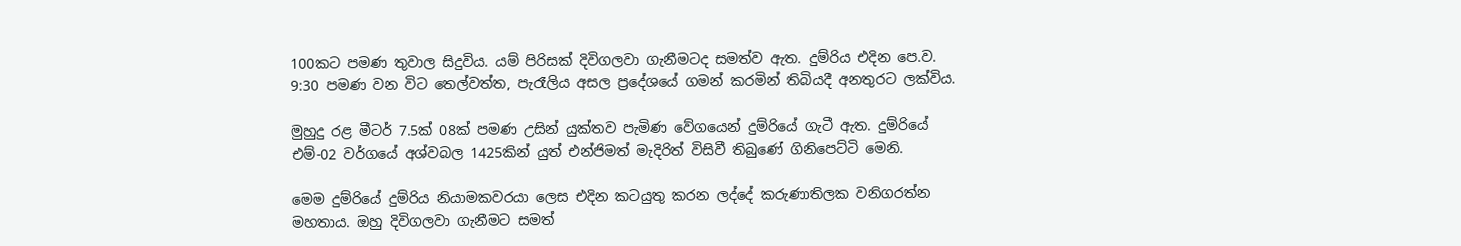100කට පමණ තුවාල සිදුවිය. යම් පිරිසක් දිවිගලවා ගැනීමටද සමත්ව ඇත. දුම්රිය එදින පෙ.ව. 9:30 පමණ වන විට තෙල්වත්ත, පැරෑලිය අසල ප්‍රදේශයේ ගමන් කරමින් තිබියදී අනතුරට ලක්විය.

මුහුදු රළ මීටර් 7.5ක් 08ක් පමණ උසින් යුක්තව පැමිණ වේගයෙන් දුම්රියේ ගැටී ඇත. දුම්රියේ එම්-02 වර්ගයේ අශ්වබල 1425කින් යුත් එන්ජිමත් මැදිරිත් විසිවී තිබුණේ ගිනිපෙට්ටි මෙනි.

මෙම දුම්රියේ දුම්රිය නියාමකවරයා ලෙස එදින කටයුතු කරන ලද්දේ කරුණාතිලක වනිගරත්න මහතාය. ඔහු දිවිගලවා ගැනීමට සමත්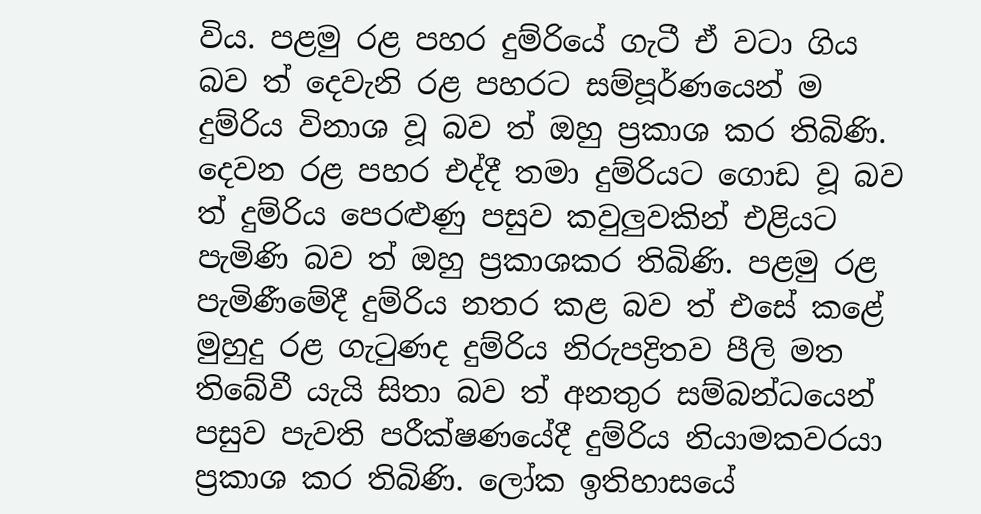විය. පළමු රළ පහර දුම්රියේ ගැටී ඒ වටා ගිය බව ත් දෙවැනි රළ පහරට සම්පූර්ණයෙන් ම දුම්රිය විනාශ වූ බව ත් ඔහු ප්‍රකාශ කර තිබිණි. දෙවන රළ පහර එද්දී තමා දුම්රියට ගොඩ වූ බව ත් දුම්රිය පෙරළුණු පසුව කවුලුවකින් එළියට පැමිණි බව ත් ඔහු ප්‍රකාශකර තිබිණි. පළමු රළ පැමිණීමේදී දුම්රිය නතර කළ බව ත් එසේ කළේ මුහුදු රළ ගැටුණද දුම්රිය නිරුපද්‍රිතව පීලි මත තිබේවී යැයි සිතා බව ත් අනතුර සම්බන්ධයෙන් පසුව පැවති පරීක්ෂණයේදී දුම්රිය නියාමකවරයා ප්‍රකාශ කර තිබිණි. ලෝක ඉතිහාසයේ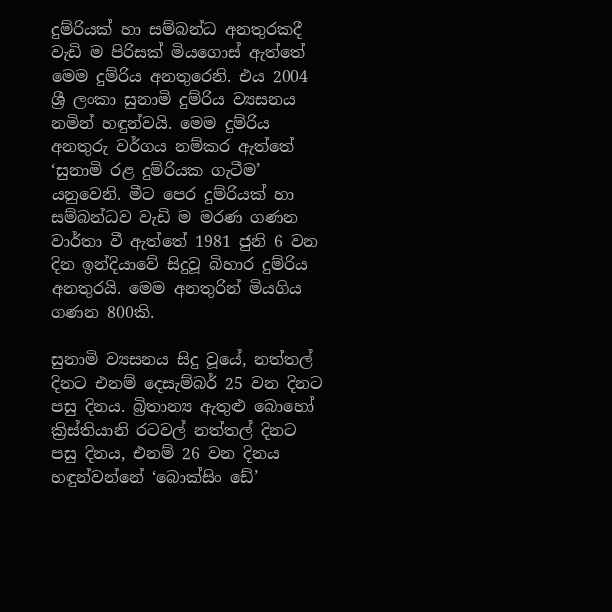දුම්රියක් හා සම්බන්ධ අනතුරකදී වැඩි ම පිරිසක් මියගොස් ඇත්තේ මෙම දුම්රිය අනතුරෙනි. එය 2004 ශ්‍රී ලංකා සුනාමි දුම්රිය ව්‍යසනය නමින් හඳුන්වයි. මෙම දුම්රිය අනතුරු වර්ගය නම්කර ඇත්තේ ‘සුනාමි රළ දුම්රියක ගැටීම’ යනුවෙනි. මීට පෙර දුම්රියක් හා සම්බන්ධව වැඩි ම මරණ ගණන වාර්තා වී ඇත්තේ 1981 ජුනි 6 වන දින ඉන්දියාවේ සිදුවූ බිහාර දුම්රිය අනතුරයි. මෙම අනතුරින් මියගිය ගණන 800කි.

සුනාමි ව්‍යසනය සිදු වූයේ, නත්තල් දිනට එනම් දෙසැම්බර් 25 වන දිනට පසු දිනය. බ්‍රිතාන්‍ය ඇතුළු බොහෝ ක්‍රිස්තියානි රටවල් නත්තල් දිනට පසු දිනය, එනම් 26 වන දිනය හඳුන්වන්නේ ‘බොක්සිං ඩේ’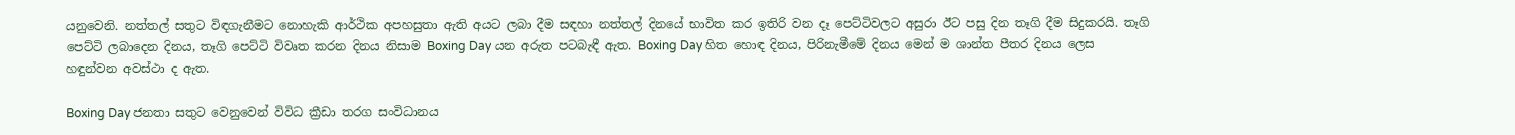යනුවෙනි. නත්තල් සතුට විඳගැනීමට නොහැකි ආර්ථික අපහසුතා ඇති අයට ලබා දීම සඳහා නත්තල් දිනයේ භාවිත කර ඉතිරි වන දෑ පෙට්ටිවලට අසුරා ඊට පසු දින තෑගි දීම සිදුකරයි. තෑගි පෙට්ටි ලබාදෙන දිනය, තෑගි පෙට්ටි විවෘත කරන දිනය නිසාම Boxing Day යන අරුත පටබැඳී ඇත. Boxing Day හිත හොඳ දිනය, පිරිනැමීමේ දිනය මෙන් ම ශාන්ත පීතර දිනය ලෙස හඳුන්වන අවස්ථා ද ඇත.

Boxing Day ජනතා සතුට වෙනුවෙන් විවිධ ක්‍රීඩා තරග සංවිධානය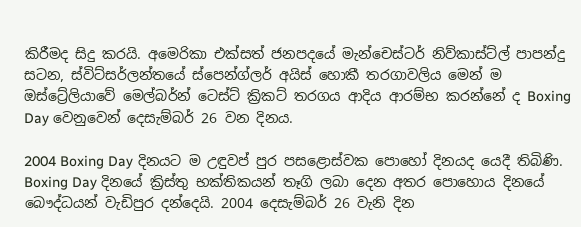කිරීමද සිදු කරයි. අමෙරිකා එක්සත් ජනපදයේ මැන්චෙස්ටර් නිව්කාස්ට්ල් පාපන්දු සටන, ස්විට්සර්ලන්තයේ ස්පෙන්ග්ලර් අයිස් හොකී තරගාවලිය මෙන් ම ඔස්ට්‍රේලියාවේ මෙල්බර්න් ටෙස්ට් ක්‍රිකට් තරගය ආදිය ආරම්භ කරන්නේ ද Boxing Day වෙනුවෙන් දෙසැම්බර් 26 වන දිනය.

2004 Boxing Day දිනයට ම උඳුවප් පුර පසළොස්වක පොහෝ දිනයද යෙදී තිබිණි. Boxing Day දිනයේ ක්‍රිස්තු භක්තිකයන් තෑගි ලබා දෙන අතර පොහොය දිනයේ බෞද්ධයන් වැඩිපුර දන්දෙයි. 2004 දෙසැම්බර් 26 වැනි දින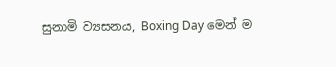සුනාමි ව්‍යසනය, Boxing Day මෙන් ම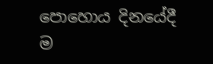පොහොය දිනයේදී ම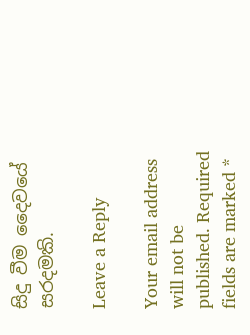සිදු වීම දෛවයේ සරදමකි.

Leave a Reply

Your email address will not be published. Required fields are marked *